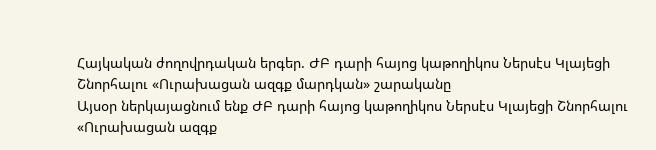Հայկական ժողովրդական երգեր. ԺԲ դարի հայոց կաթողիկոս Ներսէս Կլայեցի Շնորհալու «Ուրախացան ազգք մարդկան» շարականը
Այսօր ներկայացնում ենք ԺԲ դարի հայոց կաթողիկոս Ներսէս Կլայեցի Շնորհալու «Ուրախացան ազգք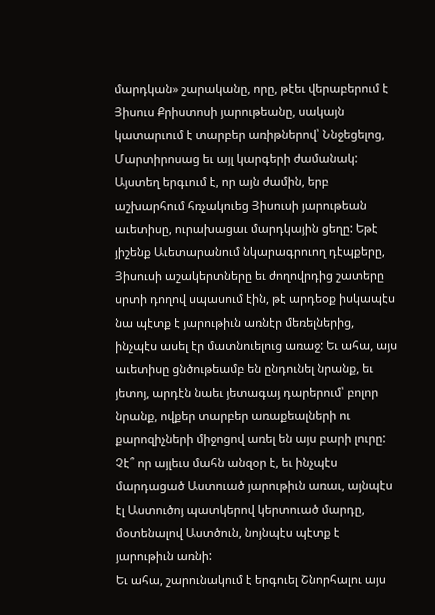մարդկան» շարականը, որը, թէեւ վերաբերում է Յիսուս Քրիստոսի յարութեանը, սակայն կատարւում է տարբեր առիթներով՝ Ննջեցելոց, Մարտիրոսաց եւ այլ կարգերի ժամանակ:
Այստեղ երգւում է, որ այն ժամին, երբ աշխարհում հռչակուեց Յիսուսի յարութեան աւետիսը, ուրախացաւ մարդկային ցեղը: Եթէ յիշենք Աւետարանում նկարագրուող դէպքերը, Յիսուսի աշակերտները եւ ժողովրդից շատերը սրտի դողով սպասում էին, թէ արդեօք իսկապէս նա պէտք է յարութիւն առնէր մեռելներից, ինչպէս ասել էր մատնուելուց առաջ: Եւ ահա, այս աւետիսը ցնծութեամբ են ընդունել նրանք, եւ յետոյ, արդէն նաեւ յետագայ դարերում՝ բոլոր նրանք, ովքեր տարբեր առաքեալների ու քարոզիչների միջոցով առել են այս բարի լուրը: Չէ՞ որ այլեւս մահն անզօր է, եւ ինչպէս մարդացած Աստուած յարութիւն առաւ, այնպէս էլ Աստուծոյ պատկերով կերտուած մարդը, մօտենալով Աստծուն, նոյնպէս պէտք է յարութիւն առնի:
Եւ ահա, շարունակում է երգուել Շնորհալու այս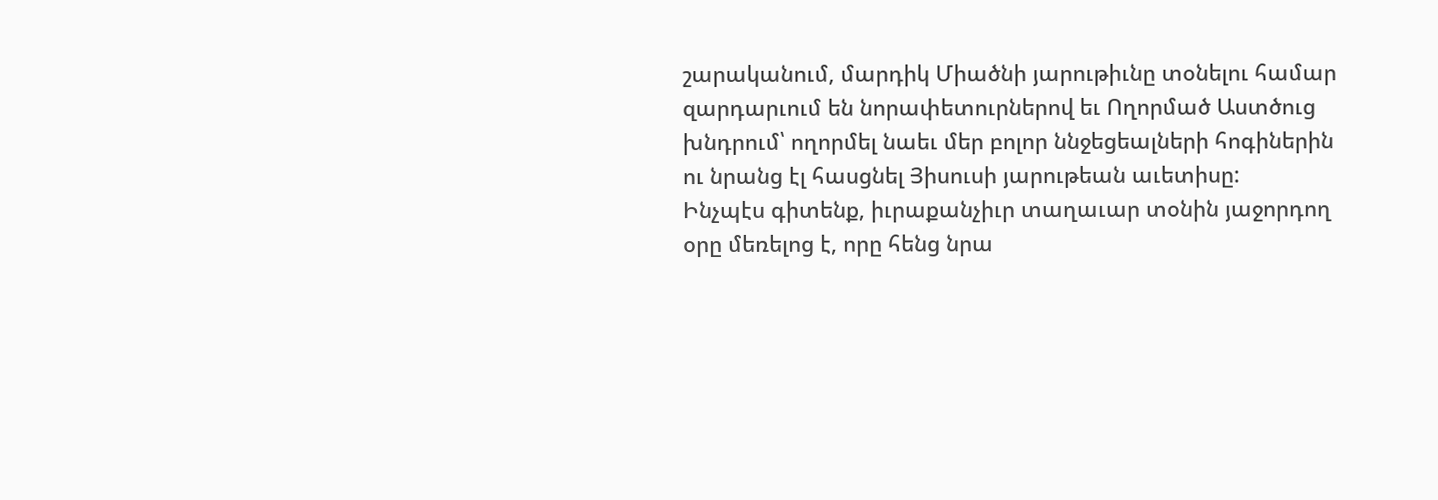շարականում, մարդիկ Միածնի յարութիւնը տօնելու համար զարդարւում են նորափետուրներով եւ Ողորմած Աստծուց խնդրում՝ ողորմել նաեւ մեր բոլոր ննջեցեալների հոգիներին ու նրանց էլ հասցնել Յիսուսի յարութեան աւետիսը:
Ինչպէս գիտենք, իւրաքանչիւր տաղաւար տօնին յաջորդող օրը մեռելոց է, որը հենց նրա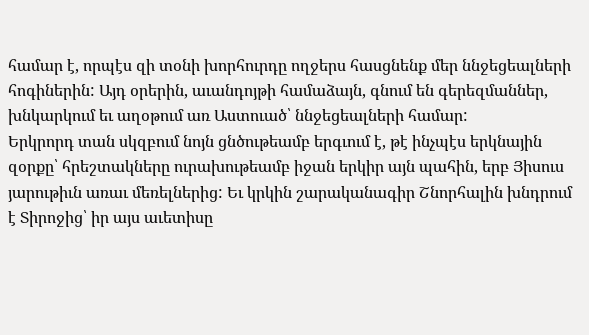համար է, որպէս զի տօնի խորհուրդը ողջերս հասցնենք մեր ննջեցեալների հոգիներին: Այդ օրերին, աւանդոյթի համաձայն, գնում են գերեզմաններ, խնկարկում եւ աղօթում առ Աստուած՝ ննջեցեալների համար:
Երկրորդ տան սկզբում նոյն ցնծութեամբ երգւում է, թէ ինչպէս երկնային զօրքը՝ հրեշտակները ուրախութեամբ իջան երկիր այն պահին, երբ Յիսուս յարութիւն առաւ մեռելներից: Եւ կրկին շարականագիր Շնորհալին խնդրում է Տիրոջից՝ իր այս աւետիսը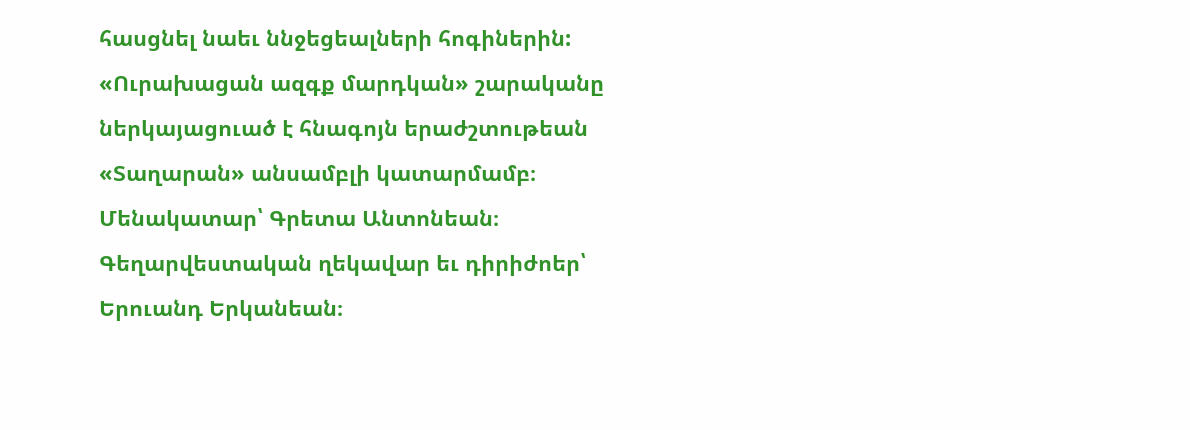հասցնել նաեւ ննջեցեալների հոգիներին:
«Ուրախացան ազգք մարդկան» շարականը ներկայացուած է հնագոյն երաժշտութեան «Տաղարան» անսամբլի կատարմամբ։ Մենակատար՝ Գրետա Անտոնեան։ Գեղարվեստական ղեկավար եւ դիրիժոեր՝ Երուանդ Երկանեան։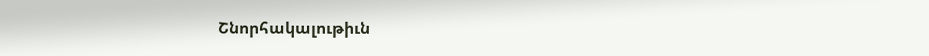Շնորհակալութիւն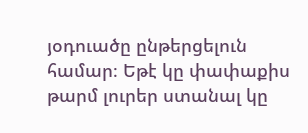յօդուածը ընթերցելուն համար։ Եթէ կը փափաքիս թարմ լուրեր ստանալ կը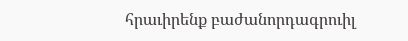հրաւիրենք բաժանորդագրուիլ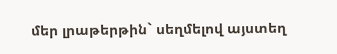մեր լրաթերթին` սեղմելով այստեղ